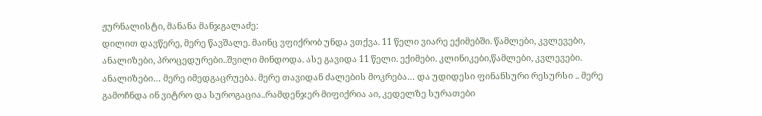ჟურნალისტი, მანანა მანჯგალაძე:
დილით დავწერე, მერე წავშალე. მაინც ვფიქრობ უნდა ვთქვა. 11 წელი ვიარე ექიმებში. წამლები, კვლევები, ანალიზები, პროცედურები..შვილი მინდოდა. ასე გავიდა 11 წელი. ექიმები. კლინიკები,წამლები, კვლევები. ანალიზები… მერე იმედგაცრუება. მერე თავიდან ძალების მოკრება… და უდიდესი ფინანსური რესურსი .. მერე გამოჩნდა ინ ვიტრო და სუროგაცია..რამდენჯერ მიფიქრია აი, კედელზე სურათები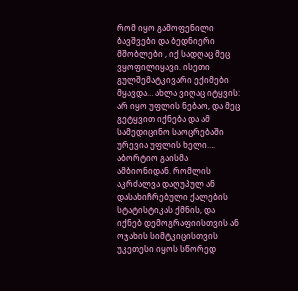რომ იყო გამოფენილი ბავშვები და ბედნიერი მშობლები , იქ სადღაც მეც ვყოფილიყავი. ისეთი გულშემატკივარი ექიმები მყავდა… ახლა ვიღაც იტყვის: არ იყო უფლის ნებაო, და მეც გეტყვით იქნება და ამ სამედიცინო საოცრებაში ურევია უფლის ხელი….
აბორტიო გაისმა ამბიონიდან. რომლის აკრძალვა დაღუპულ ან დასახიჩრებული ქალების სტატისტიკას ქმნის, და იქნებ დემოგრაფიისთვის ან ოჯახის სიმტკიცისთვის უკეთესი იყოს სწორედ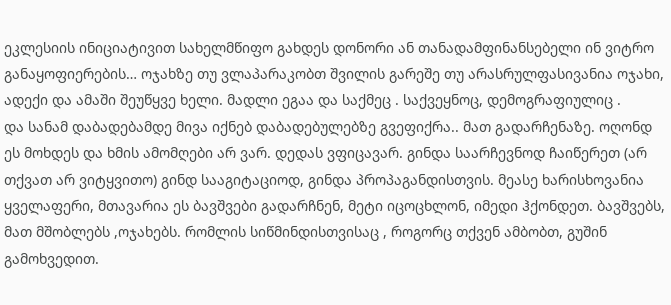ეკლესიის ინიციატივით სახელმწიფო გახდეს დონორი ან თანადამფინანსებელი ინ ვიტრო განაყოფიერების… ოჯახზე თუ ვლაპარაკობთ შვილის გარეშე თუ არასრულფასივანია ოჯახი, ადექი და ამაში შეუწყვე ხელი. მადლი ეგაა და საქმეც . საქვეყნოც, დემოგრაფიულიც .
და სანამ დაბადებამდე მივა იქნებ დაბადებულებზე გვეფიქრა.. მათ გადარჩენაზე. ოღონდ ეს მოხდეს და ხმის ამომღები არ ვარ. დედას ვფიცავარ. გინდა საარჩევნოდ ჩაიწერეთ (არ თქვათ არ ვიტყვითო) გინდ სააგიტაციოდ, გინდა პროპაგანდისთვის. მეასე ხარისხოვანია ყველაფერი, მთავარია ეს ბავშვები გადარჩნენ, მეტი იცოცხლონ, იმედი ჰქონდეთ. ბავშვებს, მათ მშობლებს ,ოჯახებს. რომლის სიწმინდისთვისაც , როგორც თქვენ ამბობთ, გუშინ გამოხვედით.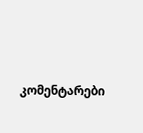კომენტარები